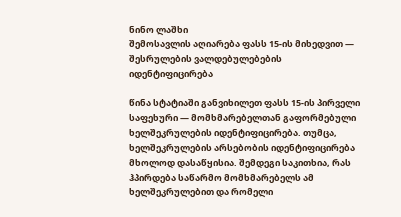ნინო ლაშხი
შემოსავლის აღიარება ფასს 15-ის მიხედვით — შესრულების ვალდებულებების იდენტიფიცირება

წინა სტატიაში განვიხილეთ ფასს 15-ის პირველი საფეხური — მომხმარებელთან გაფორმებული ხელშეკრულების იდენტიფიცირება. თუმცა, ხელშეკრულების არსებობის იდენტიფიცირება მხოლოდ დასაწყისია. შემდეგი საკითხია, რას ჰპირდება საწარმო მომხმარებელს ამ ხელშეკრულებით და რომელი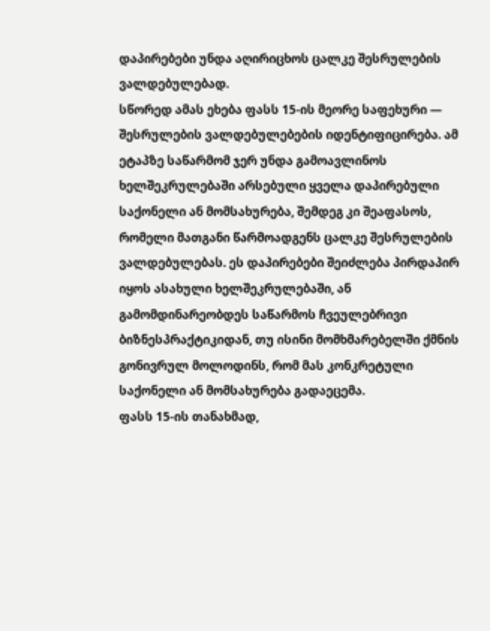დაპირებები უნდა აღირიცხოს ცალკე შესრულების ვალდებულებად.
სწორედ ამას ეხება ფასს 15-ის მეორე საფეხური — შესრულების ვალდებულებების იდენტიფიცირება. ამ ეტაპზე საწარმომ ჯერ უნდა გამოავლინოს ხელშეკრულებაში არსებული ყველა დაპირებული საქონელი ან მომსახურება, შემდეგ კი შეაფასოს, რომელი მათგანი წარმოადგენს ცალკე შესრულების ვალდებულებას. ეს დაპირებები შეიძლება პირდაპირ იყოს ასახული ხელშეკრულებაში, ან გამომდინარეობდეს საწარმოს ჩვეულებრივი ბიზნესპრაქტიკიდან, თუ ისინი მომხმარებელში ქმნის გონივრულ მოლოდინს, რომ მას კონკრეტული საქონელი ან მომსახურება გადაეცემა.
ფასს 15-ის თანახმად,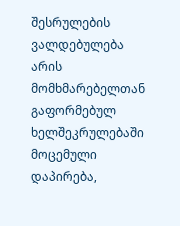შესრულების ვალდებულება არის მომხმარებელთან გაფორმებულ ხელშეკრულებაში მოცემული დაპირება,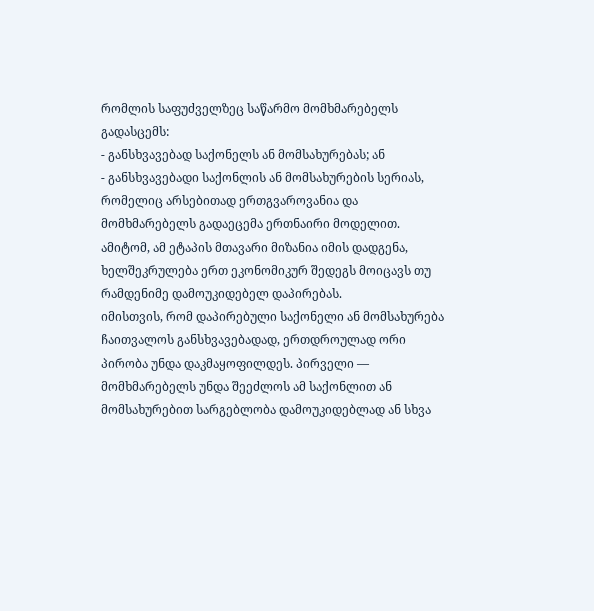რომლის საფუძველზეც საწარმო მომხმარებელს გადასცემს:
- განსხვავებად საქონელს ან მომსახურებას; ან
- განსხვავებადი საქონლის ან მომსახურების სერიას, რომელიც არსებითად ერთგვაროვანია და მომხმარებელს გადაეცემა ერთნაირი მოდელით.
ამიტომ, ამ ეტაპის მთავარი მიზანია იმის დადგენა, ხელშეკრულება ერთ ეკონომიკურ შედეგს მოიცავს თუ რამდენიმე დამოუკიდებელ დაპირებას.
იმისთვის, რომ დაპირებული საქონელი ან მომსახურება ჩაითვალოს განსხვავებადად, ერთდროულად ორი პირობა უნდა დაკმაყოფილდეს. პირველი — მომხმარებელს უნდა შეეძლოს ამ საქონლით ან მომსახურებით სარგებლობა დამოუკიდებლად ან სხვა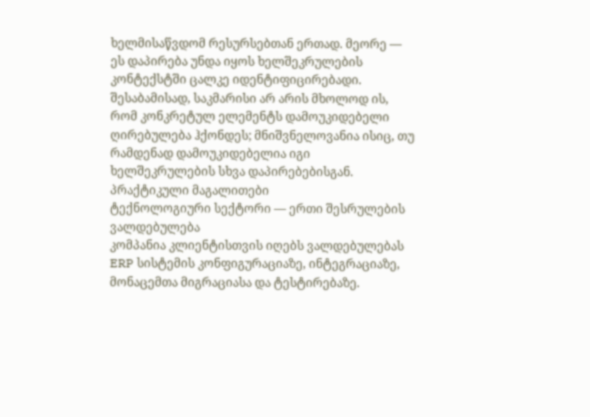ხელმისაწვდომ რესურსებთან ერთად. მეორე — ეს დაპირება უნდა იყოს ხელშეკრულების კონტექსტში ცალკე იდენტიფიცირებადი. შესაბამისად, საკმარისი არ არის მხოლოდ ის, რომ კონკრეტულ ელემენტს დამოუკიდებელი ღირებულება ჰქონდეს; მნიშვნელოვანია ისიც, თუ რამდენად დამოუკიდებელია იგი ხელშეკრულების სხვა დაპირებებისგან.
პრაქტიკული მაგალითები
ტექნოლოგიური სექტორი — ერთი შესრულების ვალდებულება
კომპანია კლიენტისთვის იღებს ვალდებულებას ERP სისტემის კონფიგურაციაზე, ინტეგრაციაზე, მონაცემთა მიგრაციასა და ტესტირებაზე.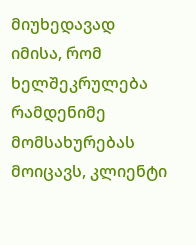მიუხედავად იმისა, რომ ხელშეკრულება რამდენიმე მომსახურებას მოიცავს, კლიენტი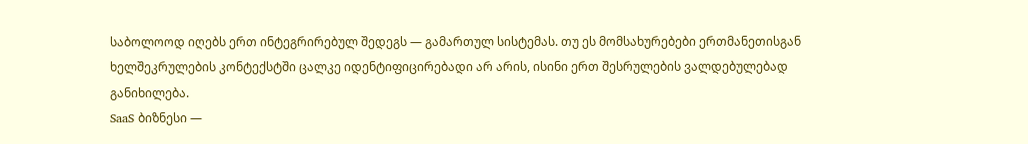საბოლოოდ იღებს ერთ ინტეგრირებულ შედეგს — გამართულ სისტემას. თუ ეს მომსახურებები ერთმანეთისგან ხელშეკრულების კონტექსტში ცალკე იდენტიფიცირებადი არ არის, ისინი ერთ შესრულების ვალდებულებად განიხილება.
SaaS ბიზნესი —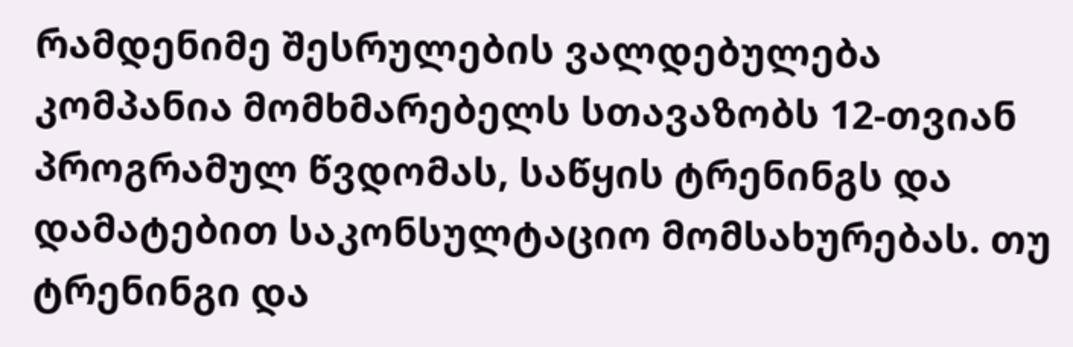რამდენიმე შესრულების ვალდებულება
კომპანია მომხმარებელს სთავაზობს 12-თვიან პროგრამულ წვდომას, საწყის ტრენინგს და დამატებით საკონსულტაციო მომსახურებას. თუ ტრენინგი და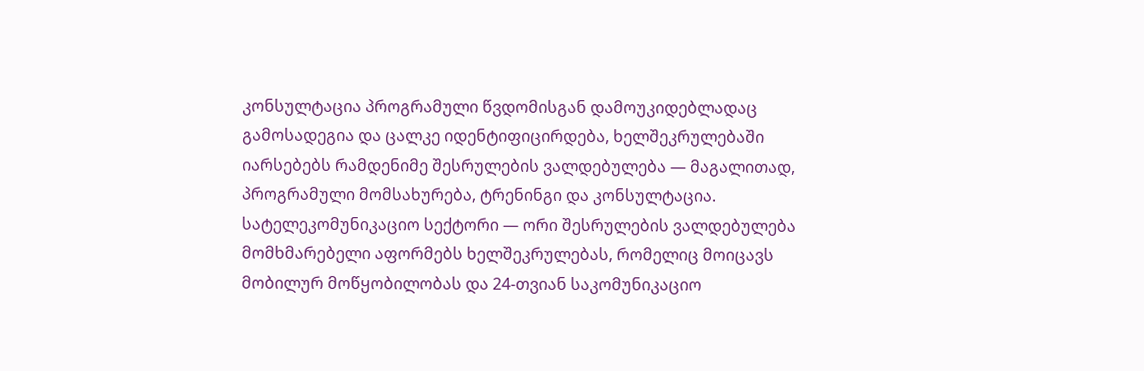კონსულტაცია პროგრამული წვდომისგან დამოუკიდებლადაც გამოსადეგია და ცალკე იდენტიფიცირდება, ხელშეკრულებაში იარსებებს რამდენიმე შესრულების ვალდებულება — მაგალითად, პროგრამული მომსახურება, ტრენინგი და კონსულტაცია.
სატელეკომუნიკაციო სექტორი — ორი შესრულების ვალდებულება
მომხმარებელი აფორმებს ხელშეკრულებას, რომელიც მოიცავს მობილურ მოწყობილობას და 24-თვიან საკომუნიკაციო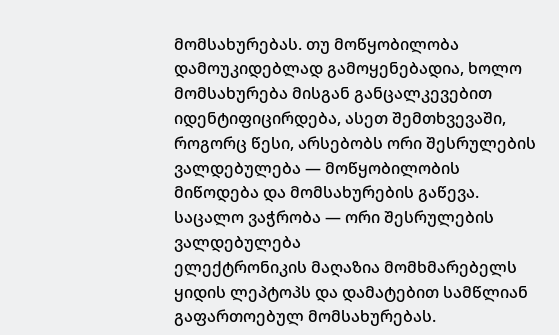მომსახურებას. თუ მოწყობილობა დამოუკიდებლად გამოყენებადია, ხოლო მომსახურება მისგან განცალკევებით იდენტიფიცირდება, ასეთ შემთხვევაში, როგორც წესი, არსებობს ორი შესრულების ვალდებულება — მოწყობილობის მიწოდება და მომსახურების გაწევა.
საცალო ვაჭრობა — ორი შესრულების ვალდებულება
ელექტრონიკის მაღაზია მომხმარებელს ყიდის ლეპტოპს და დამატებით სამწლიან გაფართოებულ მომსახურებას.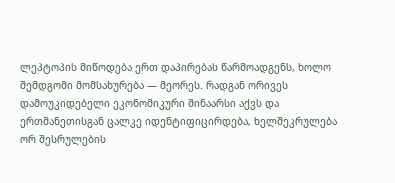ლეპტოპის მიწოდება ერთ დაპირებას წარმოადგენს, ხოლო შემდგომი მომსახურება — მეორეს. რადგან ორივეს დამოუკიდებელი ეკონომიკური შინაარსი აქვს და ერთმანეთისგან ცალკე იდენტიფიცირდება, ხელშეკრულება ორ შესრულების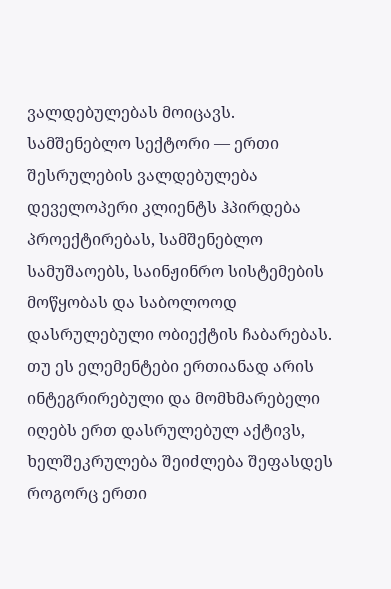ვალდებულებას მოიცავს.
სამშენებლო სექტორი — ერთი შესრულების ვალდებულება
დეველოპერი კლიენტს ჰპირდება პროექტირებას, სამშენებლო სამუშაოებს, საინჟინრო სისტემების მოწყობას და საბოლოოდ დასრულებული ობიექტის ჩაბარებას. თუ ეს ელემენტები ერთიანად არის ინტეგრირებული და მომხმარებელი იღებს ერთ დასრულებულ აქტივს, ხელშეკრულება შეიძლება შეფასდეს როგორც ერთი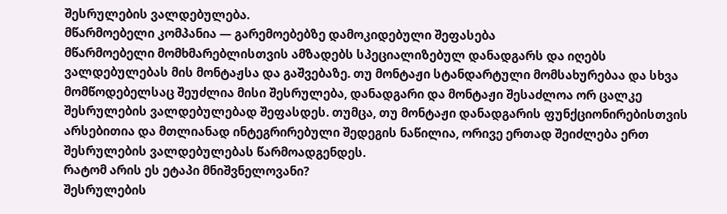შესრულების ვალდებულება.
მწარმოებელი კომპანია — გარემოებებზე დამოკიდებული შეფასება
მწარმოებელი მომხმარებლისთვის ამზადებს სპეციალიზებულ დანადგარს და იღებს ვალდებულებას მის მონტაჟსა და გაშვებაზე. თუ მონტაჟი სტანდარტული მომსახურებაა და სხვა მომწოდებელსაც შეუძლია მისი შესრულება, დანადგარი და მონტაჟი შესაძლოა ორ ცალკე შესრულების ვალდებულებად შეფასდეს. თუმცა, თუ მონტაჟი დანადგარის ფუნქციონირებისთვის არსებითია და მთლიანად ინტეგრირებული შედეგის ნაწილია, ორივე ერთად შეიძლება ერთ შესრულების ვალდებულებას წარმოადგენდეს.
რატომ არის ეს ეტაპი მნიშვნელოვანი?
შესრულების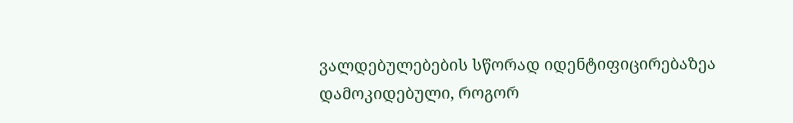ვალდებულებების სწორად იდენტიფიცირებაზეა დამოკიდებული, როგორ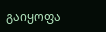გაიყოფა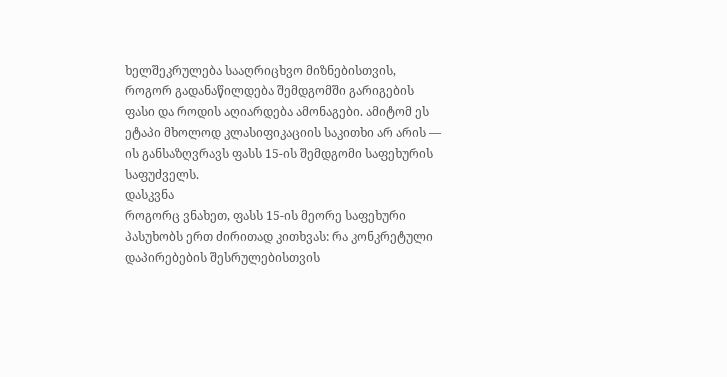ხელშეკრულება სააღრიცხვო მიზნებისთვის, როგორ გადანაწილდება შემდგომში გარიგების ფასი და როდის აღიარდება ამონაგები. ამიტომ ეს ეტაპი მხოლოდ კლასიფიკაციის საკითხი არ არის — ის განსაზღვრავს ფასს 15-ის შემდგომი საფეხურის საფუძველს.
დასკვნა
როგორც ვნახეთ, ფასს 15-ის მეორე საფეხური პასუხობს ერთ ძირითად კითხვას: რა კონკრეტული დაპირებების შესრულებისთვის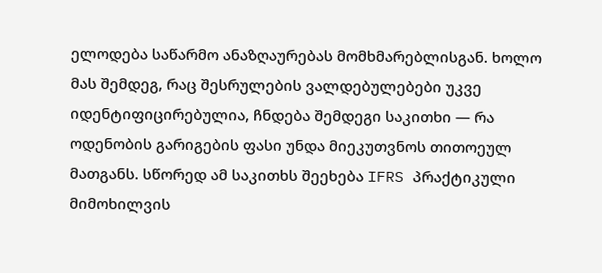ელოდება საწარმო ანაზღაურებას მომხმარებლისგან. ხოლო მას შემდეგ, რაც შესრულების ვალდებულებები უკვე იდენტიფიცირებულია, ჩნდება შემდეგი საკითხი — რა ოდენობის გარიგების ფასი უნდა მიეკუთვნოს თითოეულ მათგანს. სწორედ ამ საკითხს შეეხება IFRS პრაქტიკული მიმოხილვის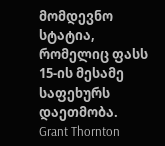მომდევნო სტატია, რომელიც ფასს 15-ის მესამე საფეხურს დაეთმობა.
Grant Thornton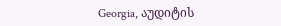Georgia, აუდიტის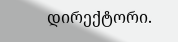დირექტორი.